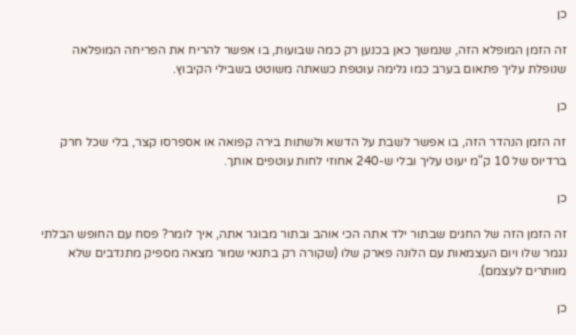כן

זה הזמן המופלא הזה, שנמשך כאן בכנען רק כמה שבועות, בו אפשר להריח את הפריחה המופלאה שנופלת עליך פתאום בערב כמו גלימה עוטפת כשאתה משוטט בשבילי הקיבוץ.

כן

זה הזמן הנהדר הזה, בו אפשר לשבת על הדשא ולשתות בירה קפואה או אספרסו קצר, בלי שכל חרק ברדיוס של 10 ק"מ יעוט עליך ובלי ש-240 אחוזי לחות עוטפים אותך.

כן

זה הזמן הזה של החגים שבתור ילד אתה הכי אוהב ובתור מבוגר אתה, איך לומר? פסח עם החופש הבלתי נגמר שלו ויום העצמאות עם הלונה פארק שלו (שקורה רק בתנאי שמור מצאה מספיק מתנדבים שלא מוותרים לעצמם).

כן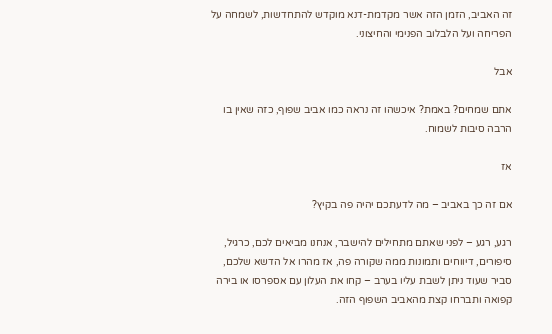זה האביב, הזמן הזה אשר מקדמת-דנא מוקדש להתחדשות, לשמחה על הפריחה ועל הלבלוב הפנימי והחיצוני.

אבל

אתם שמחים? באמת? איכשהו זה נראה כמו אביב שפוף, כזה שאין בו הרבה סיבות לשמוח.

אז

אם זה כך באביב – מה לדעתכם יהיה פה בקיץ?

רגע, רגע – לפני שאתם מתחילים להישבר, אנחנו מביאים לכם, כרגיל, סיפורים, דיווחים ותמונות ממה שקורה פה, אז מהרו אל הדשא שלכם, סביר שעוד ניתן לשבת עליו בערב – קחו את העלון עם אספרסו או בירה קפואה ותברחו קצת מהאביב השפוף הזה.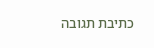כתיבת תגובה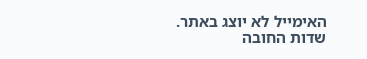האימייל לא יוצג באתר. שדות החובה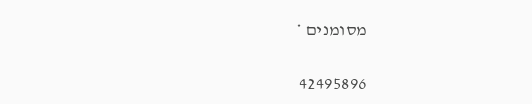מסומנים *

42495896